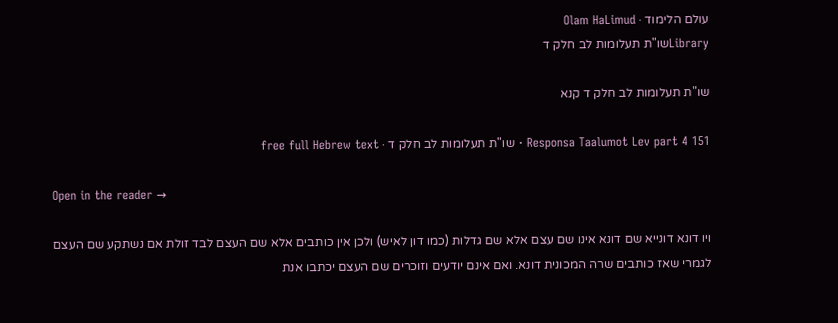עולם הלימוד · Olam HaLimud
Libraryשו"ת תעלומות לב חלק ד

שו"ת תעלומות לב חלק ד קנא

Responsa Taalumot Lev part 4 151 · שו"ת תעלומות לב חלק ד · free full Hebrew text

Open in the reader →

ויו דונא דונייא שם דונא אינו שם עצם אלא שם גדלות (כמו דון לאיש) ולכן אין כותבים אלא שם העצם לבד זולת אם נשתקע שם העצם לגמרי שאז כותבים שרה המכונית דונא. ואם אינם יודעים וזוכרים שם העצם יכתבו אנת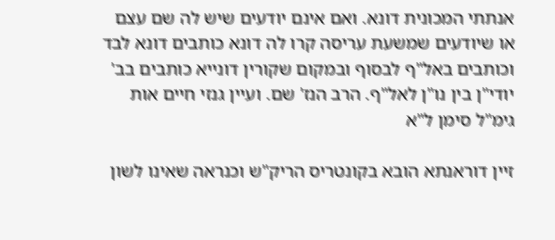אנתתי המכונית דונא. ואם אינם יודעים שיש לה שם עצם או שיודעים שמשעת עריסה קרו לה דונא כותבים דונא לבד וכותבים באל"ף לבסוף ובמקום שקורין דונייא כותבים בב' יודי"ן בין נו"ן לאל"ף. הרב הנז' שם. ועיין גנזי חיים אות גימ"ל סימן ל"א

זיין דוראנתא הובא בקונטריס הריק"ש וכנראה שאינו לשון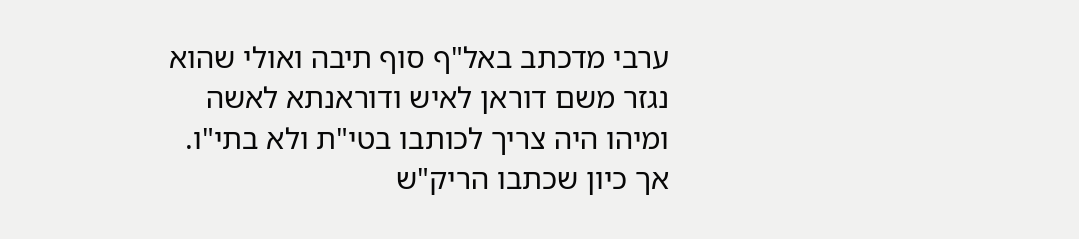ערבי מדכתב באל"ף סוף תיבה ואולי שהוא נגזר משם דוראן לאיש ודוראנתא לאשה ומיהו היה צריך לכותבו בטי"ת ולא בתי"ו. אך כיון שכתבו הריק"ש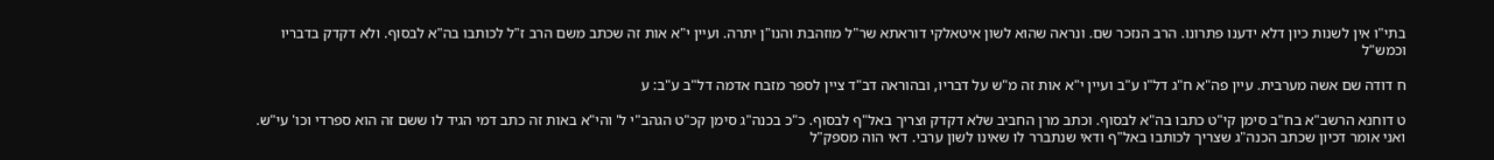בתי"ו אין לשנות כיון דלא ידענו פתרונו. הרב הנזכר שם. ונראה שהוא לשון איטאלקי דוראתא שר"ל מוזהבת והנו"ן יתרה. ועיין י"א אות זה שכתב משם הרב ז"ל לכותבו בה"א לבסוף. ולא דקדק בדבריו וכמש"ל

ח דודה שם אשה מערבית. עיין פה"א ח"ג דל"ו ע"ב ועיין י"א אות זה מ"ש על דבריו, ובהוראה דב"ד ציין לספר מזבח אדמה דל"ב ע"ב: ע

ט דוחנא הרשב"א בח"ב סימן קי"ט כתבו בה"א לבסוף. וכתב מרן החביב שלא דקדק וצריך באל"ף לבסוף. כ"כ בכנה"ג סימן קכ"ט הגהב"י ל' והי"א באות זה כתב דמי הגיד לו ששם זה הוא ספרדי וכו' עי"ש. ואני אומר דכיון שכתב הכנה"ג שצריך לכותבו באל"ף ודאי שנתברר לו שאינו לשון ערבי. דאי הוה מספק"ל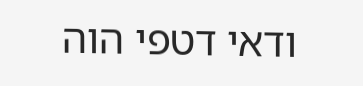ודאי דטפי הוה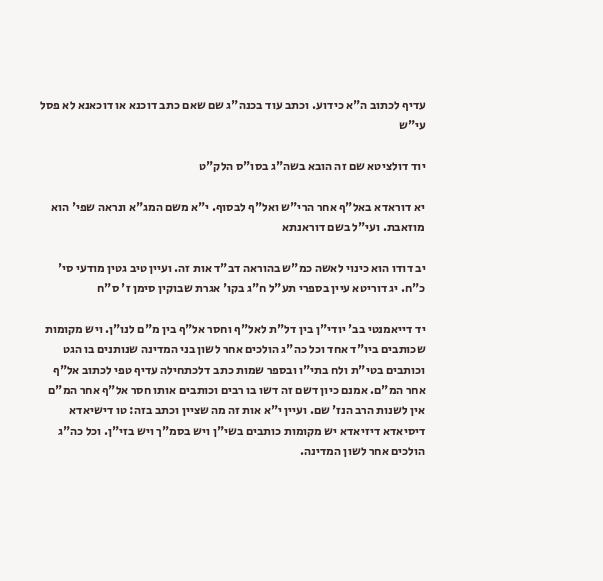עדיף לכתוב ה"א כידוע. וכתב עוד בכנה"ג שם שאם כתב דוכנא או דוכאנא לא פסל עי"ש

יוד דולציטא שם זה הובא בשה"ג בסו"ס הלק"ט

יא דוראדא באל"ף אחר הרי"ש ואל"ף לבסוף. י"א משם המג"א ונראה שפי' הוא מוזאבת. ועי"ל בשם דוראנתא

יב דודו הוא כינוי לאשה כמ"ש בהוראה דב"ד אות זה. ועיין טיב גטין מודעי סי' כ"ח. יג דוריטא עיין בספרי תע"ל ח"ג בקו' אגרת שבוקין סימן ז' ס"ח

יד דייאמנטי בב' יודי"ן בין דל"ת לאל"ף וחסר אל"ף בין מ"ם לנו"ן. ויש מקומות שכותבים ביו"ד אחד וכל כה"ג הולכים אחר לשון בני המדינה שנותנים בו הגט וכותבים בטי"ת ולח בתי"ו ובספר שמות כתב דלכתחילה עדיף טפי לכתוב אל"ף אחר המ"ם. אמנם כיון דשם זה דשו בו רבים וכותבים אותו חסר אל"ף אחר המ"ם אין לשנות הרב הנז' שם. ועיין י"א אות זה מה שציין וכתב בזה: טו דישיאדא דיסיאדא דיזיאדא יש מקומות כותבים בשי"ן ויש בסמ"ך ויש בזי"ן. וכל כה"ג הולכים אחר לשון המדינה.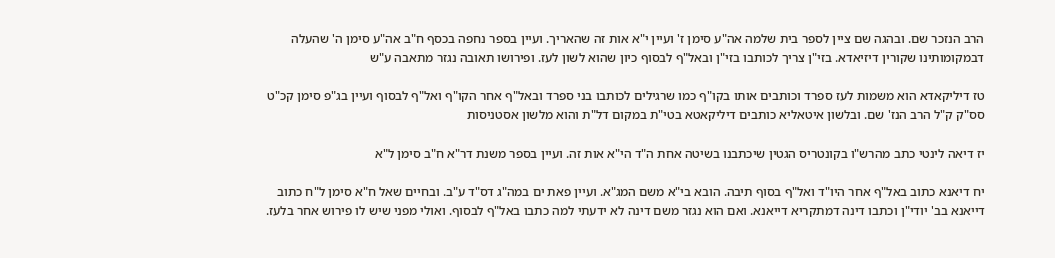הרב הנזכר שם. ובהגה שם ציין לספר בית שלמה אה"ע סימן ז' ועיין י"א אות זה שהאריך. ועיין בספר נחפה בכסף ח"ב אה"ע סימן ה' שהעלה דבמקומותינו שקורין דיזיאדא. בזי"ן צריך לכותבו בזי"ן ובאל"ף לבסוף כיון שהוא לשון לעז. ופירושו תאובה נגזר מתאבה ע"ש

טז דיליקאדא הוא משמות לעז ספרד וכותבים אותו בקו"ף כמו שרגילים לכותבו בני ספרד ובאל"ף אחר הקו"ף ואל"ף לבסוף ועיין בג"פ סימן קכ"ט סס"ק ק"ל הרב הנז' שם. ובלשון איטאליא כותבים דיליקאטא בטי"ת במקום דל"ת והוא מלשון אסטניסות

יז דיאה לינטי כתב מהרש"ו בקונטריס הגטין שיכתבנו בשיטה אחת ה"ד הי"א אות זה. ועיין בספר משנת דר"א ח"ב סימן ל"א

יח דיאנא כתוב באל"ף אחר היו"ד ואל"ף בסוף תיבה. הובא בי"א משם המג"א. ועיין פאת ים במה"ג דס"ד ע"ב. ובחיים שאל ח"א סימן ל"ח כתוב דייאנא בב' יודי"ן וכתבו דינה דמתקריא דייאנא. ואם הוא נגזר משם דינה לא ידעתי למה כתבו באל"ף לבסוף. ואולי מפני שיש לו פירוש אחר בלעז.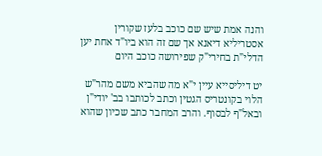והנה אמת שיש שם כוכב בלעז שקורין אסטריליא דיאנא אך שם זה הוא ביו"ד אחת יען הדלי"ת בחירי"ק שפירושה כוכב היום

יט דיליסייא עיין י"א מה שהביא משם מהר"ש הלוי בקונטריס הגטין וכתב לכותבו בב' יודי"ן ובאל"ף לבסוף. והרב המחבר כתב שכיון שהוא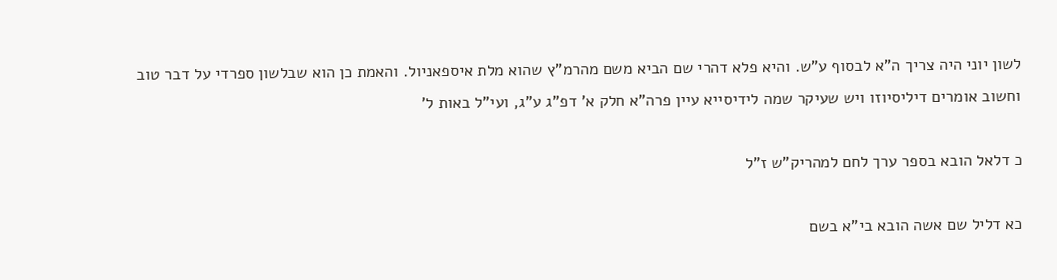לשון יוני היה צריך ה"א לבסוף ע"ש. והיא פלא דהרי שם הביא משם מהרמ"ץ שהוא מלת איספאניול. והאמת כן הוא שבלשון ספרדי על דבר טוב וחשוב אומרים דיליסיוזו ויש שעיקר שמה לידיסייא עיין פרה"א חלק א' דפ"ג ע"ג, ועי"ל באות ל'

כ דלאל הובא בספר ערך לחם למהריק"ש ז"ל

כא דליל שם אשה הובא בי"א בשם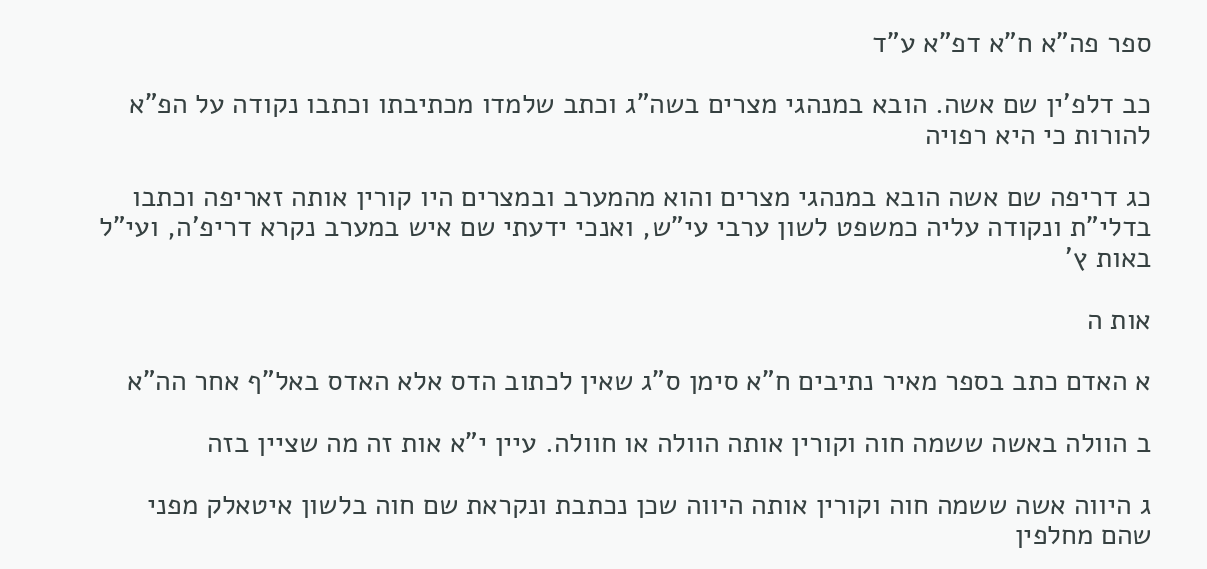ספר פה"א ח"א דפ"א ע"ד

כב דלפ'ין שם אשה. הובא במנהגי מצרים בשה"ג וכתב שלמדו מכתיבתו וכתבו נקודה על הפ"א להורות כי היא רפויה

כג דריפה שם אשה הובא במנהגי מצרים והוא מהמערב ובמצרים היו קורין אותה זאריפה וכתבו בדלי"ת ונקודה עליה כמשפט לשון ערבי עי"ש, ואנכי ידעתי שם איש במערב נקרא דריפ'ה, ועי"ל באות ץ'

אות ה

א האדם כתב בספר מאיר נתיבים ח"א סימן ס"ג שאין לכתוב הדס אלא האדס באל"ף אחר הה"א

ב הוולה באשה ששמה חוה וקורין אותה הוולה או חוולה. עיין י"א אות זה מה שציין בזה

ג היווה אשה ששמה חוה וקורין אותה היווה שכן נכתבת ונקראת שם חוה בלשון איטאלק מפני שהם מחלפין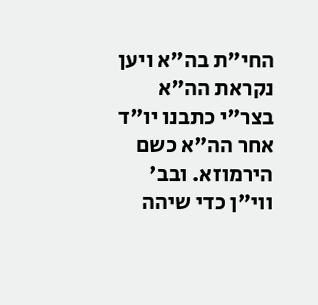החי"ת בה"א ויען נקראת הה"א בצר"י כתבנו יו"ד אחר הה"א כשם הירמוזא. ובב' ווי"ן כדי שיהה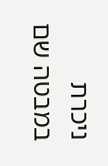ניכרת במבטה שם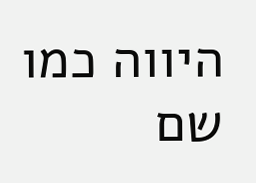היווה כמו שם